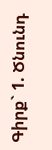Գիրք` 1. Ծնունդ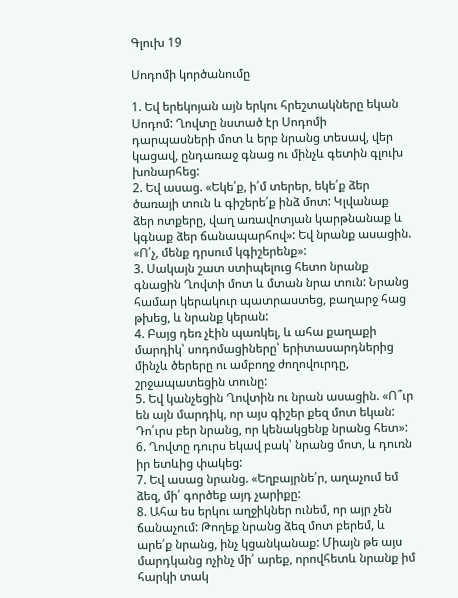Գլուխ 19

Սոդոմի կործանումը

1. Եվ երեկոյան այն երկու հրեշտակները եկան Սոդոմ: Ղովտը նստած էր Սոդոմի դարպասների մոտ և երբ նրանց տեսավ, վեր կացավ, ընդառաջ գնաց ու մինչև գետին գլուխ խոնարհեց:
2. Եվ ասաց. «Եկե՛ք, ի՛մ տերեր, եկե՛ք ձեր ծառայի տուն և գիշերե՛ք ինձ մոտ: Կլվանաք ձեր ոտքերը, վաղ առավոտյան կարթնանաք և կգնաք ձեր ճանապարհով»: Եվ նրանք ասացին. «Ո՛չ, մենք դրսում կգիշերենք»:
3. Սակայն շատ ստիպելուց հետո նրանք գնացին Ղովտի մոտ և մտան նրա տուն: Նրանց համար կերակուր պատրաստեց, բաղարջ հաց թխեց, և նրանք կերան:
4. Բայց դեռ չէին պառկել, և ահա քաղաքի մարդիկ՝ սոդոմացիները՝ երիտասարդներից մինչև ծերերը ու ամբողջ ժողովուրդը, շրջապատեցին տունը:
5. Եվ կանչեցին Ղովտին ու նրան ասացին. «Ո՞ւր են այն մարդիկ, որ այս գիշեր քեզ մոտ եկան: Դո՛ւրս բեր նրանց, որ կենակցենք նրանց հետ»:
6. Ղովտը դուրս եկավ բակ՝ նրանց մոտ, և դուռն իր ետևից փակեց:
7. Եվ ասաց նրանց. «Եղբայրնե՛ր, աղաչում եմ ձեզ, մի՛ գործեք այդ չարիքը:
8. Ահա ես երկու աղջիկներ ունեմ, որ այր չեն ճանաչում: Թողեք նրանց ձեզ մոտ բերեմ, և արե՛ք նրանց, ինչ կցանկանաք: Միայն թե այս մարդկանց ոչինչ մի՛ արեք, որովհետև նրանք իմ հարկի տակ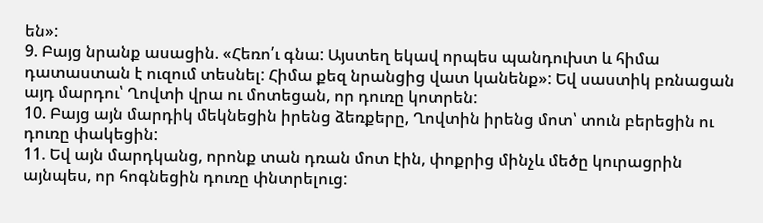են»:
9. Բայց նրանք ասացին. «Հեռո՛ւ գնա: Այստեղ եկավ որպես պանդուխտ և հիմա դատաստան է ուզում տեսնել: Հիմա քեզ նրանցից վատ կանենք»: Եվ սաստիկ բռնացան այդ մարդու՝ Ղովտի վրա ու մոտեցան, որ դուռը կոտրեն:
10. Բայց այն մարդիկ մեկնեցին իրենց ձեռքերը, Ղովտին իրենց մոտ՝ տուն բերեցին ու դուռը փակեցին:
11. Եվ այն մարդկանց, որոնք տան դռան մոտ էին, փոքրից մինչև մեծը կուրացրին այնպես, որ հոգնեցին դուռը փնտրելուց: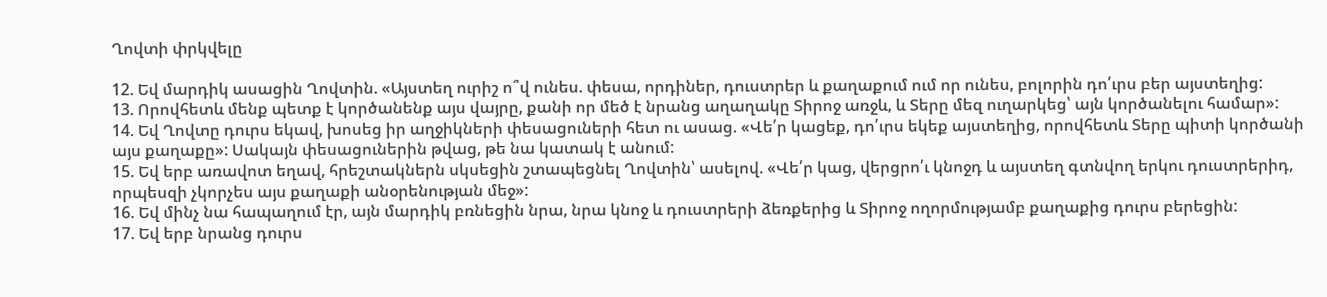Ղովտի փրկվելը

12. Եվ մարդիկ ասացին Ղովտին. «Այստեղ ուրիշ ո՞վ ունես. փեսա, որդիներ, դուստրեր և քաղաքում ում որ ունես, բոլորին դո՛ւրս բեր այստեղից:
13. Որովհետև մենք պետք է կործանենք այս վայրը, քանի որ մեծ է նրանց աղաղակը Տիրոջ առջև, և Տերը մեզ ուղարկեց՝ այն կործանելու համար»:
14. Եվ Ղովտը դուրս եկավ, խոսեց իր աղջիկների փեսացուների հետ ու ասաց. «Վե՛ր կացեք, դո՛ւրս եկեք այստեղից, որովհետև Տերը պիտի կործանի այս քաղաքը»: Սակայն փեսացուներին թվաց, թե նա կատակ է անում:
15. Եվ երբ առավոտ եղավ, հրեշտակներն սկսեցին շտապեցնել Ղովտին՝ ասելով. «Վե՛ր կաց, վերցրո՛ւ կնոջդ և այստեղ գտնվող երկու դուստրերիդ, որպեսզի չկորչես այս քաղաքի անօրենության մեջ»:
16. Եվ մինչ նա հապաղում էր, այն մարդիկ բռնեցին նրա, նրա կնոջ և դուստրերի ձեռքերից և Տիրոջ ողորմությամբ քաղաքից դուրս բերեցին:
17. Եվ երբ նրանց դուրս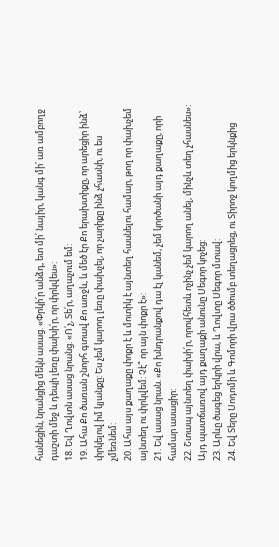հանեցին, նրանցից մեկն ասաց. «Փրկի՛ր անձդ, ետ մի՛ նայիր, կանգ մի՛ առ ամբողջ դաշտի մեջ և դեպի լեռը փախի՛ր, որ փրկվես»:
18. Եվ Ղովտն ասաց նրանց. «Ո՛չ, Տե՛ր, աղաչում եմ:
19. Ահա Քո ծառան շնորհ գտավ Քո առջև, և մեծ էր Քո երախտիքը, որ արեցիր ինձ՝ փրկելով իմ կյանքը: Ես չեմ կարող լեռը փախչել, որ չարիքը ինձ չհասնի, ու ես չմեռնեմ:
20. Ահա այս քաղաքը փոքր է և մոտիկ է այնտեղ հասնելու համար, թող որ փախչեմ այնտեղ ու փրկվեմ: Չէ՞ որ այն փոքր է»:
21. Եվ ասաց նրան. «Քո խնդրանքով դա էլ կանեմ, չեմ կործանի այդ քաղաքը, որի համար ասացիր:
22. Շտապ այնտեղ փախի՛ր, որովհետև ոչինչ չեմ կարող անել, մինչև տեղ չհասնես»: Այդ պատճառով այդ քաղաքի անունը Սեգոր կոչեց:
23. Արևը ծագեց երկրի վրա, և Ղովտը Սեգոր մտավ:
24. Եվ Տերը Սոդոմի և Գոմորի վրա ծծումբ տեղացրեց, ու Տիրոջ կողմից երկնքից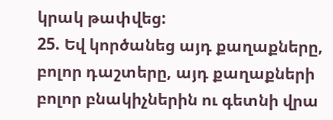կրակ թափվեց:
25. Եվ կործանեց այդ քաղաքները, բոլոր դաշտերը, այդ քաղաքների բոլոր բնակիչներին ու գետնի վրա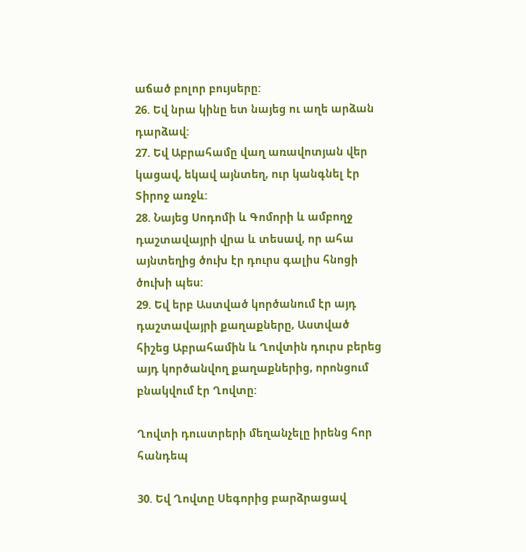աճած բոլոր բույսերը:
26. Եվ նրա կինը ետ նայեց ու աղե արձան դարձավ:
27. Եվ Աբրահամը վաղ առավոտյան վեր կացավ, եկավ այնտեղ, ուր կանգնել էր Տիրոջ առջև:
28. Նայեց Սոդոմի և Գոմորի և ամբողջ դաշտավայրի վրա և տեսավ, որ ահա այնտեղից ծուխ էր դուրս գալիս հնոցի ծուխի պես:
29. Եվ երբ Աստված կործանում էր այդ դաշտավայրի քաղաքները, Աստված հիշեց Աբրահամին և Ղովտին դուրս բերեց այդ կործանվող քաղաքներից, որոնցում բնակվում էր Ղովտը:

Ղովտի դուստրերի մեղանչելը իրենց հոր հանդեպ

30. Եվ Ղովտը Սեգորից բարձրացավ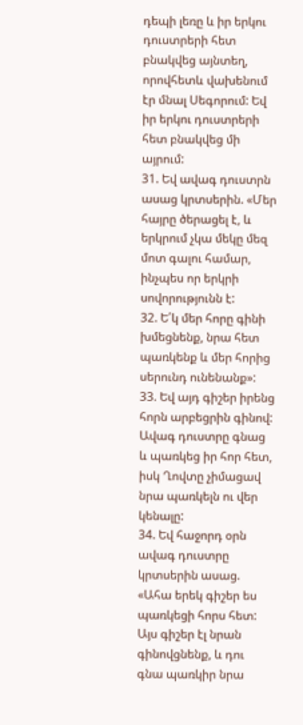դեպի լեռը և իր երկու դուստրերի հետ բնակվեց այնտեղ, որովհետև վախենում էր մնալ Սեգորում: Եվ իր երկու դուստրերի հետ բնակվեց մի այրում:
31. Եվ ավագ դուստրն ասաց կրտսերին. «Մեր հայրը ծերացել է, և երկրում չկա մեկը մեզ մոտ գալու համար, ինչպես որ երկրի սովորությունն է:
32. Ե՛կ մեր հորը գինի խմեցնենք, նրա հետ պառկենք և մեր հորից սերունդ ունենանք»:
33. Եվ այդ գիշեր իրենց հորն արբեցրին գինով: Ավագ դուստրը գնաց և պառկեց իր հոր հետ, իսկ Ղովտը չիմացավ նրա պառկելն ու վեր կենալը:
34. Եվ հաջորդ օրն ավագ դուստրը կրտսերին ասաց. «Ահա երեկ գիշեր ես պառկեցի հորս հետ: Այս գիշեր էլ նրան գինովցնենք, և դու գնա պառկիր նրա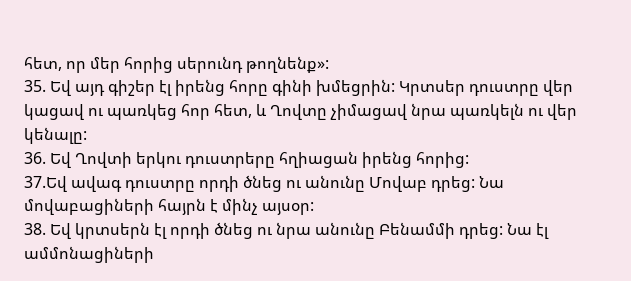հետ, որ մեր հորից սերունդ թողնենք»:
35. Եվ այդ գիշեր էլ իրենց հորը գինի խմեցրին: Կրտսեր դուստրը վեր կացավ ու պառկեց հոր հետ, և Ղովտը չիմացավ նրա պառկելն ու վեր կենալը:
36. Եվ Ղովտի երկու դուստրերը հղիացան իրենց հորից:
37.Եվ ավագ դուստրը որդի ծնեց ու անունը Մովաբ դրեց: Նա մովաբացիների հայրն է մինչ այսօր:
38. Եվ կրտսերն էլ որդի ծնեց ու նրա անունը Բենամմի դրեց: Նա էլ ամմոնացիների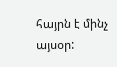հայրն է մինչ այսօր: